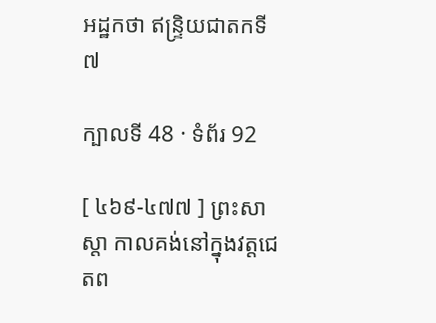អដ្ឋកថា ឥន្ទ្រិយជាតកទី ៧

ក្បាលទី 48 · ទំព័រ 92

[ ៤៦៩-៤៧៧ ] ព្រះសាស្តា កាលគង់នៅក្នុងវត្តជេតព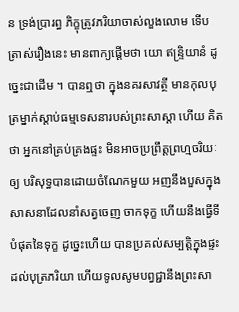ន ទ្រង់ប្រារព្ធ ភិក្ខុត្រូវភរិយាចាស់លួងលោម ទើបត្រាស់រឿងនេះ មានពាក្យផ្តើមថា យោ ឥន្ទ្រិយានំ ដូច្នេះជាដើម ។ បានឮថា ក្នុងនគរសាវត្ថី មានកុលបុត្រម្នាក់ស្តាប់ធម្មទេសនារបស់ព្រះសាស្តា ហើយ គិតថា អ្នកនៅគ្រប់គ្រងផ្ទះ មិនអាចប្រព្រឹត្តព្រហ្មចរិយៈឲ្យ បរិសុទ្ធបានដោយចំណែកមួយ អញនឹងបួសក្នុងសាសនាដែលនាំសត្វចេញ ចាកទុក្ខ ហើយនឹងធ្វើទីបំផុតនៃទុក្ខ ដូច្នេះហើយ បានប្រគល់សម្បត្តិក្នុងផ្ទះ ដល់បុត្រភរិយា ហើយទូលសូមបព្វជ្ជានឹងព្រះសា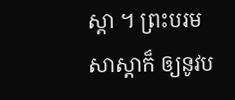ស្តា ។ ព្រះបរមសាស្តាក៏ ឲ្យនូវប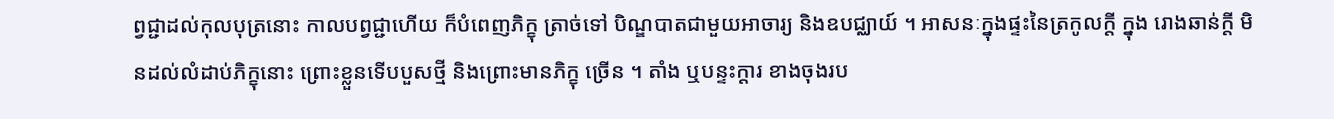ព្វជ្ជាដល់កុលបុត្រនោះ កាលបព្វជ្ជាហើយ ក៏បំពេញភិក្ខុ ត្រាច់ទៅ បិណ្ឌបាតជាមួយអាចារ្យ និងឧបជ្ឈាយ៍ ។ អាសនៈក្នុងផ្ទះនៃត្រកូលក្តី ក្នុង រោងឆាន់ក្តី មិនដល់លំដាប់ភិក្ខុនោះ ព្រោះខ្លួនទើបបួសថ្មី និងព្រោះមានភិក្ខុ ច្រើន ។ តាំង ឬបន្ទះក្តារ ខាងចុងរប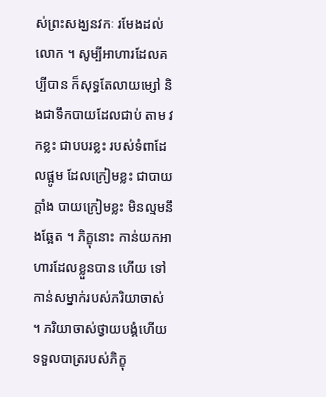ស់ព្រះសង្ឃនវកៈ រមែងដល់លោក ។ សូម្បីអាហារដែលគប្បីបាន ក៏សុទ្ធតែលាយម្សៅ និងជាទឹកបាយដែលជាប់ តាម វកខ្លះ ជាបបរខ្លះ របស់ទំពាដែលផ្អូម ដែលក្រៀមខ្លះ ជាបាយក្តាំង បាយក្រៀមខ្លះ មិនល្មមនឹងឆ្អែត ។ ភិក្ខុនោះ កាន់យកអាហារដែលខ្លួនបាន ហើយ ទៅកាន់សម្នាក់របស់ភរិយាចាស់ ។ ភរិយាចាស់ថ្វាយបង្គំហើយ ទទួលបាត្ររបស់ភិក្ខុ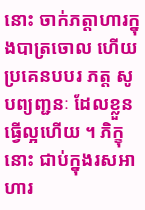នោះ ចាក់ភត្តាហារក្នុងបាត្រចោល ហើយប្រគេនបបរ ភត្ត សូបព្យញ្ជនៈ ដែលខ្លួនធ្វើល្អហើយ ។ ភិក្ខុនោះ ជាប់ក្នុងរសអាហារ